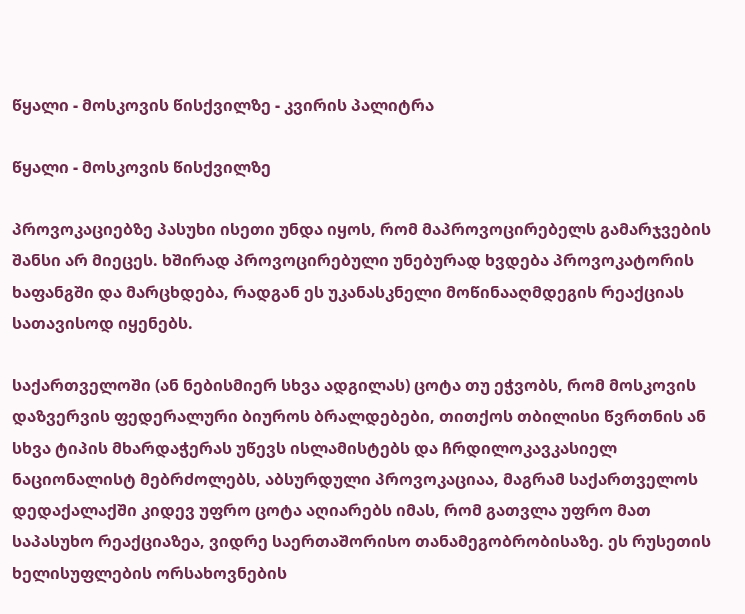წყალი - მოსკოვის წისქვილზე - კვირის პალიტრა

წყალი - მოსკოვის წისქვილზე

პროვოკაციებზე პასუხი ისეთი უნდა იყოს, რომ მაპროვოცირებელს გამარჯვების შანსი არ მიეცეს. ხშირად პროვოცირებული უნებურად ხვდება პროვოკატორის ხაფანგში და მარცხდება, რადგან ეს უკანასკნელი მოწინააღმდეგის რეაქციას სათავისოდ იყენებს.

საქართველოში (ან ნებისმიერ სხვა ადგილას) ცოტა თუ ეჭვობს, რომ მოსკოვის დაზვერვის ფედერალური ბიუროს ბრალდებები, თითქოს თბილისი წვრთნის ან სხვა ტიპის მხარდაჭერას უწევს ისლამისტებს და ჩრდილოკავკასიელ ნაციონალისტ მებრძოლებს, აბსურდული პროვოკაციაა, მაგრამ საქართველოს დედაქალაქში კიდევ უფრო ცოტა აღიარებს იმას, რომ გათვლა უფრო მათ საპასუხო რეაქციაზეა, ვიდრე საერთაშორისო თანამეგობრობისაზე. ეს რუსეთის ხელისუფლების ორსახოვნების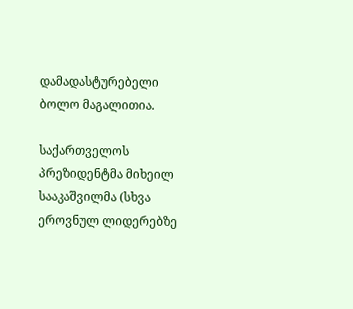დამადასტურებელი ბოლო მაგალითია.

საქართველოს პრეზიდენტმა მიხეილ სააკაშვილმა (სხვა ეროვნულ ლიდერებზე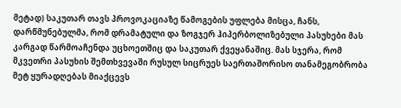მეტად) საკუთარ თავს პროვოკაციაზე წამოგების უფლება მისცა, ჩანს, დარწმუნებულმა, რომ დრამატული და ზოგჯერ ჰიპერბოლიზებული პასუხები მას კარგად წარმოაჩენდა უცხოეთშიც და საკუთარ ქვეყანაშიც. მას სჯერა, რომ მკვეთრი პასუხის შემთხვევაში რუსულ სიცრუეს საერთაშორისო თანამეგობრობა მეტ ყურადღებას მიაქცევს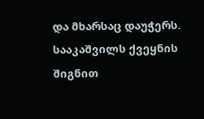და მხარსაც დაუჭერს. სააკაშვილს ქვეყნის შიგნით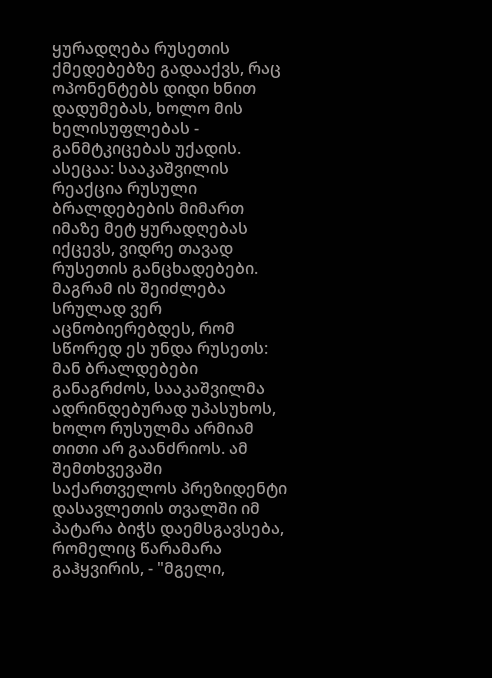ყურადღება რუსეთის ქმედებებზე გადააქვს, რაც ოპონენტებს დიდი ხნით დადუმებას, ხოლო მის ხელისუფლებას - განმტკიცებას უქადის. ასეცაა: სააკაშვილის რეაქცია რუსული ბრალდებების მიმართ იმაზე მეტ ყურადღებას იქცევს, ვიდრე თავად რუსეთის განცხადებები. მაგრამ ის შეიძლება სრულად ვერ აცნობიერებდეს, რომ სწორედ ეს უნდა რუსეთს: მან ბრალდებები განაგრძოს, სააკაშვილმა ადრინდებურად უპასუხოს, ხოლო რუსულმა არმიამ თითი არ გაანძრიოს. ამ შემთხვევაში საქართველოს პრეზიდენტი დასავლეთის თვალში იმ პატარა ბიჭს დაემსგავსება, რომელიც წარამარა გაჰყვირის, - "მგელი,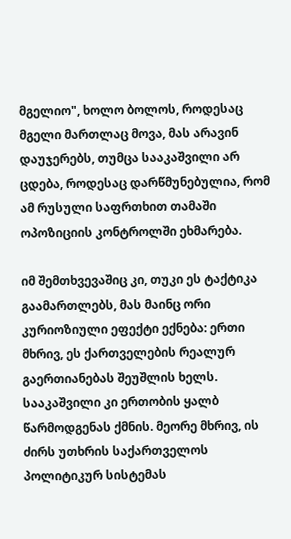მგელიო", ხოლო ბოლოს, როდესაც მგელი მართლაც მოვა, მას არავინ დაუჯერებს, თუმცა სააკაშვილი არ ცდება, როდესაც დარწმუნებულია, რომ ამ რუსული საფრთხით თამაში ოპოზიციის კონტროლში ეხმარება.

იმ შემთხვევაშიც კი, თუკი ეს ტაქტიკა გაამართლებს, მას მაინც ორი კურიოზიული ეფექტი ექნება: ერთი მხრივ, ეს ქართველების რეალურ გაერთიანებას შეუშლის ხელს. სააკაშვილი კი ერთობის ყალბ წარმოდგენას ქმნის. მეორე მხრივ, ის ძირს უთხრის საქართველოს პოლიტიკურ სისტემას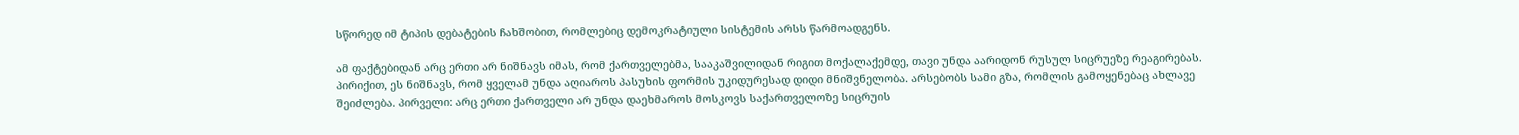სწორედ იმ ტიპის დებატების ჩახშობით, რომლებიც დემოკრატიული სისტემის არსს წარმოადგენს.

ამ ფაქტებიდან არც ერთი არ ნიშნავს იმას, რომ ქართველებმა, სააკაშვილიდან რიგით მოქალაქემდე, თავი უნდა აარიდონ რუსულ სიცრუეზე რეაგირებას. პირიქით, ეს ნიშნავს, რომ ყველამ უნდა აღიაროს პასუხის ფორმის უკიდურესად დიდი მნიშვნელობა. არსებობს სამი გზა, რომლის გამოყენებაც ახლავე შეიძლება. პირველი: არც ერთი ქართველი არ უნდა დაეხმაროს მოსკოვს საქართველოზე სიცრუის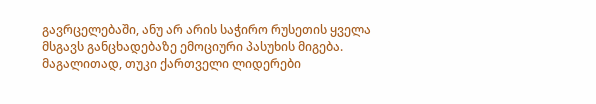გავრცელებაში, ანუ არ არის საჭირო რუსეთის ყველა მსგავს განცხადებაზე ემოციური პასუხის მიგება. მაგალითად, თუკი ქართველი ლიდერები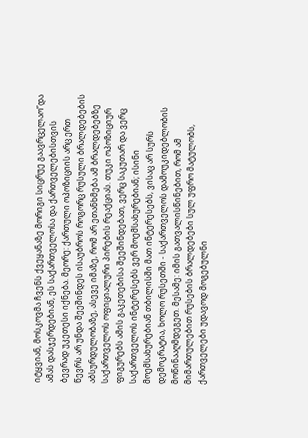იტყვიან, მოსკოვმა ჩვენს ქვეყანაზე მორიგი სიცრუე გაავრცელაო”და ამას დასჯერდებიან, ეს საქართველოსა და ქართველებისთვის ბევრად უკეთესი იქნება. მეორე: ქართული ოპოზიციის არც ერთ წევრს არ უნდა შეეშინდეს ისაუბროს როგორც რუსული ბრალდებების აბსურდულობაზე, ასევე იმაზე, რომ არ ეთანხმება ამ ბრალდებებზე  საქართველოს ოფიციალური პირების რეაქციას. თუკი ოპოზიციურ ფიგურებს ამის გაკეთებისა შეეშინდებათ, ვერც საკუთარ და ვერც საქართველოს ინტერესებს ვერ მოემსახურებიან; ისინი მოემსახურებიან თბილისში მათ ინტერესებს, ვისაც არ სურს დემოკრატია, ხოლო რუსეთში - საქართველოს დამოუკიდებლობის მოწინააღმდეგეთ. მესამე: იმის გათვალისწინებით, რომ ამ მიმართულებით რუსების ბრალდებები სულ უფრო მატულობს, ქართველები უდავოდ მოგებულნი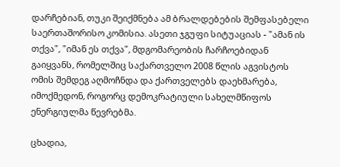დარჩებიან, თუკი შეიქმნება ამ ბრალდებების შემფასებელი საერთაშორისო კომისია. ასეთი ჯგუფი სიტუაციას - "ამან ის თქვა", "იმან ეს თქვა", მდგომარეობის ჩარჩოებიდან გაიყვანს, რომელშიც საქართველო 2008 წლის აგვისტოს ომის შემდეგ აღმოჩნდა და ქართველებს დაეხმარება, იმოქმედონ, როგორც დემოკრატიული სახელმწიფოს ენერგიულმა წევრებმა.

ცხადია,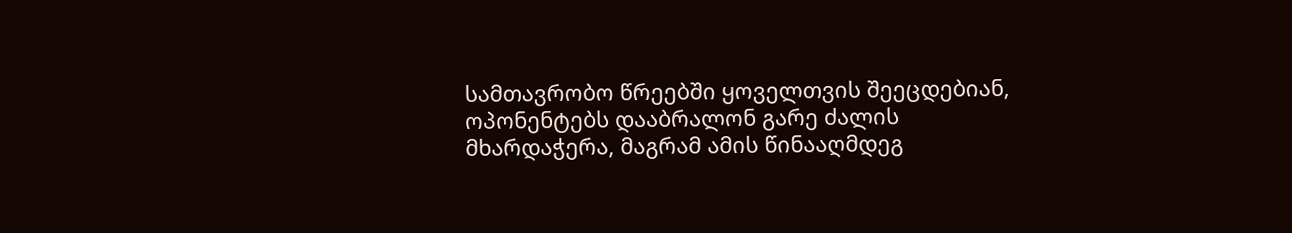სამთავრობო წრეებში ყოველთვის შეეცდებიან, ოპონენტებს დააბრალონ გარე ძალის მხარდაჭერა, მაგრამ ამის წინააღმდეგ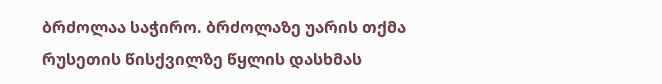ბრძოლაა საჭირო. ბრძოლაზე უარის თქმა რუსეთის წისქვილზე წყლის დასხმას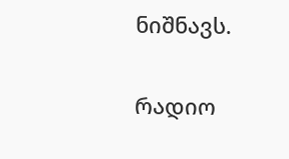ნიშნავს.

რადიო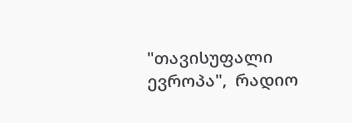"თავისუფალი ევროპა",  რადიო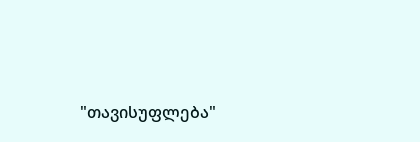"თავისუფლება"